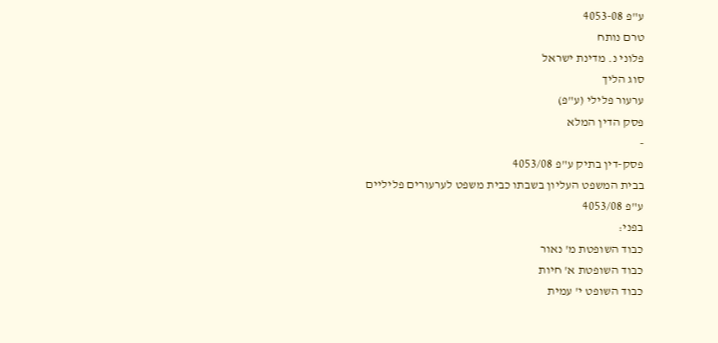ע"פ 4053-08
טרם נותח
פלוני נ. מדינת ישראל
סוג הליך
ערעור פלילי (ע"פ)
פסק הדין המלא
-
פסק-דין בתיק ע"פ 4053/08
בבית המשפט העליון בשבתו כבית משפט לערעורים פליליים
ע"פ 4053/08
בפני:
כבוד השופטת מ' נאור
כבוד השופטת א' חיות
כבוד השופט י' עמית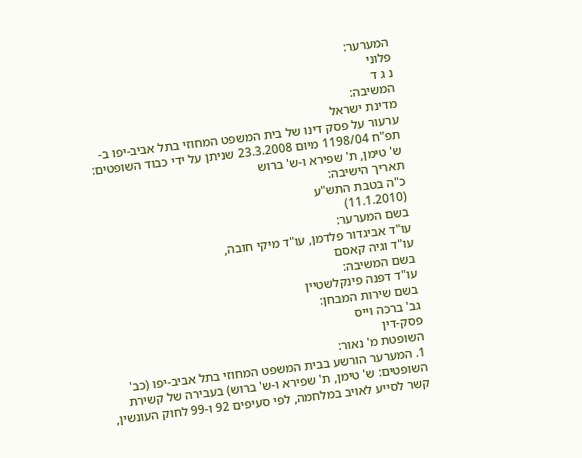המערער:
פלוני
נ ג ד
המשיבה:
מדינת ישראל
ערעור על פסק דינו של בית המשפט המחוזי בתל אביב-יפו ב-תפ"ח 1198/04 מיום 23.3.2008 שניתן על ידי כבוד השופטים: ש' טימן, ת' שפירא ו-ש' ברוש
תאריך הישיבה:
כ"ה בטבת התש"ע
(11.1.2010)
בשם המערער:
עו"ד אביגדור פלדמן, עו"ד מיקי חובה,
עו"ד וגיה קאסם
בשם המשיבה:
עו"ד דפנה פינקלשטיין
בשם שירות המבחן:
גב' ברכה וייס
פסק-דין
השופטת מ' נאור:
1. המערער הורשע בבית המשפט המחוזי בתל אביב-יפו (כב' השופטים: ש' טימן, ת' שפירא ו-ש' ברוש) בעבירה של קשירת קשר לסייע לאויב במלחמה, לפי סעיפים 92 ו-99 לחוק העונשין,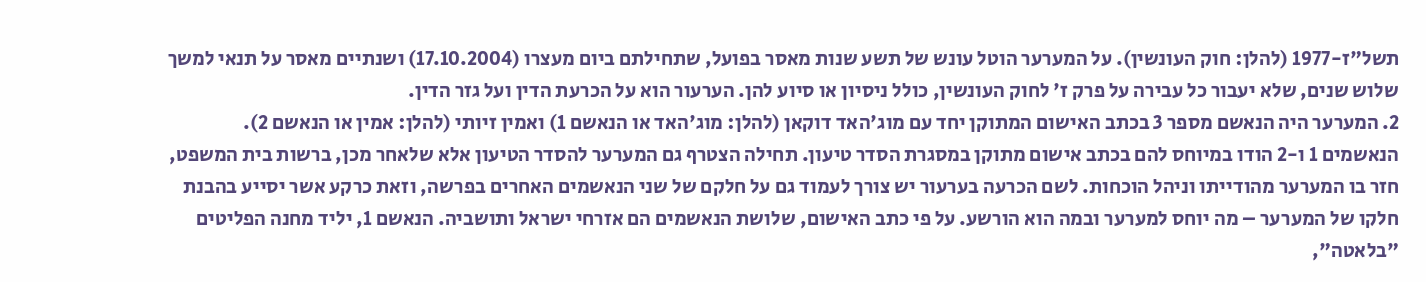תשל"ז-1977 (להלן: חוק העונשין). על המערער הוטל עונש של תשע שנות מאסר בפועל, שתחילתם ביום מעצרו (17.10.2004) ושנתיים מאסר על תנאי למשך שלוש שנים, שלא יעבור כל עבירה על פרק ז' לחוק העונשין, כולל ניסיון או סיוע להן. הערעור הוא על הכרעת הדין ועל גזר הדין.
2. המערער היה הנאשם מספר 3 בכתב האישום המתוקן יחד עם מוג'האד דוקאן (להלן: מוג'האד או הנאשם 1) ואמין זיותי (להלן: אמין או הנאשם 2). הנאשמים 1 ו-2 הודו במיוחס להם בכתב אישום מתוקן במסגרת הסדר טיעון. תחילה הצטרף גם המערער להסדר הטיעון אלא שלאחר מכן, ברשות בית המשפט, חזר בו המערער מהודייתו וניהל הוכחות. לשם הכרעה בערעור יש צורך לעמוד גם על חלקם של שני הנאשמים האחרים בפרשה, וזאת כרקע אשר יסייע בהבנת חלקו של המערער – מה יוחס למערער ובמה הוא הורשע. על פי כתב האישום, שלושת הנאשמים הם אזרחי ישראל ותושביה. הנאשם 1, יליד מחנה הפליטים "בלאטה",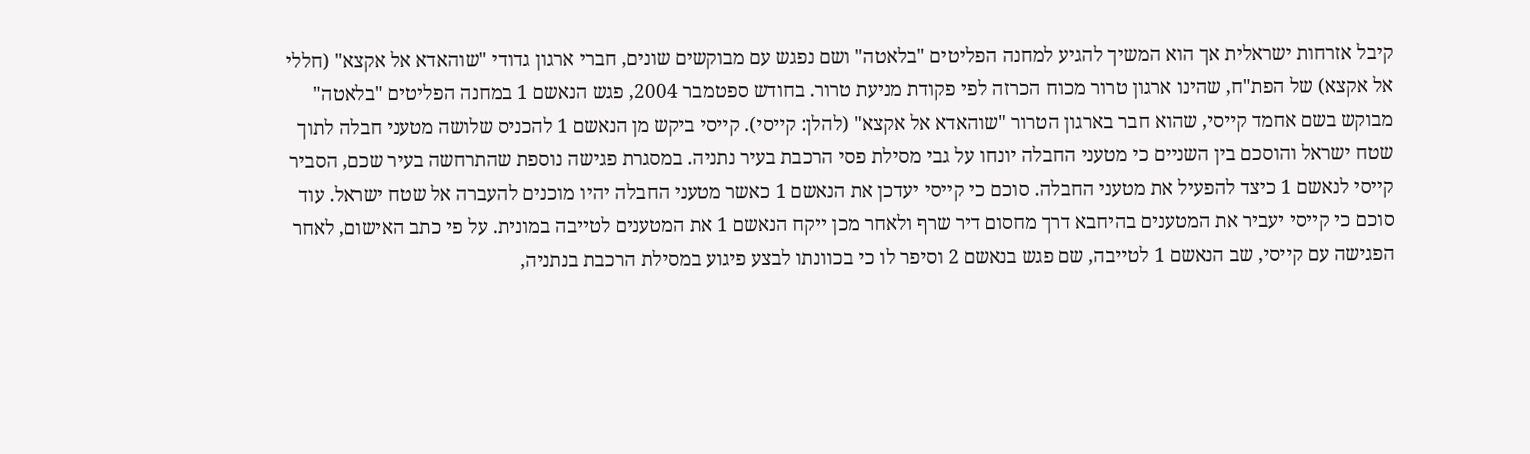קיבל אזרחות ישראלית אך הוא המשיך להגיע למחנה הפליטים "בלאטה" ושם נפגש עם מבוקשים שונים, חברי ארגון גדודי "שוהאדא אל אקצא" (חללי אל אקצא) של הפת"ח, שהינו ארגון טרור מכוח הכרזה לפי פקודת מניעת טרור. בחודש ספטמבר 2004, פגש הנאשם 1 במחנה הפליטים "בלאטה" מבוקש בשם אחמד קייסי, שהוא חבר בארגון הטרור "שוהאדא אל אקצא" (להלן: קייסי). קייסי ביקש מן הנאשם 1 להכניס שלושה מטעני חבלה לתוך שטח ישראל והוסכם בין השניים כי מטעני החבלה יונחו על גבי מסילת פסי הרכבת בעיר נתניה. במסגרת פגישה נוספת שהתרחשה בעיר שכם, הסביר קייסי לנאשם 1 כיצד להפעיל את מטעני החבלה. סוכם כי קייסי יעדכן את הנאשם 1 כאשר מטעני החבלה יהיו מוכנים להעברה אל שטח ישראל. עוד סוכם כי קייסי יעביר את המטענים בהיחבא דרך מחסום דיר שרף ולאחר מכן ייקח הנאשם 1 את המטענים לטייבה במונית. על פי כתב האישום, לאחר הפגישה עם קייסי, שב הנאשם 1 לטייבה, שם פגש בנאשם 2 וסיפר לו כי בכוונתו לבצע פיגוע במסילת הרכבת בנתניה,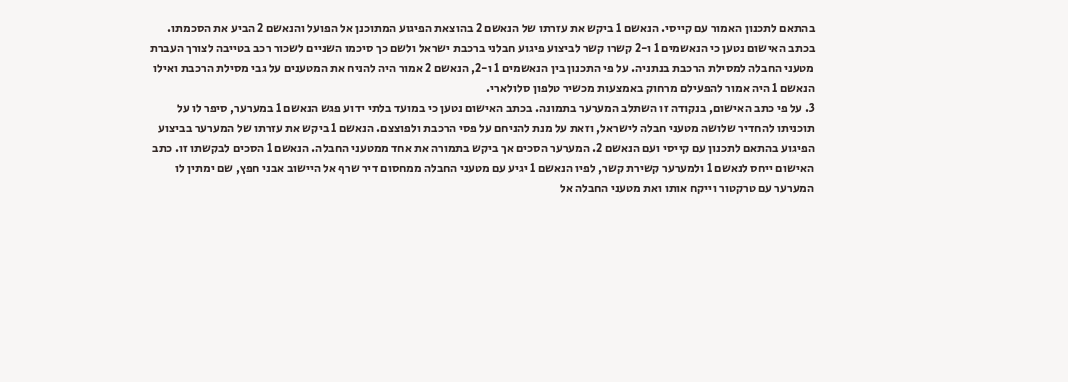בהתאם לתכנון האמור עם קייסי. הנאשם 1 ביקש את עזרתו של הנאשם 2 בהוצאת הפיגוע המתוכנן אל הפועל והנאשם 2 הביע את הסכמתו. בכתב האישום נטען כי הנאשמים 1 ו-2 קשרו קשר לביצוע פיגוע חבלני ברכבת ישראל ולשם כך סיכמו השניים לשכור רכב בטייבה לצורך העברת מטעני החבלה למסילת הרכבת בנתניה. על פי התכנון בין הנאשמים 1 ו-2, הנאשם 2 אמור היה להניח את המטענים על גבי מסילת הרכבת ואילו הנאשם 1 היה אמור להפעילם מרחוק באמצעות מכשיר טלפון סלולארי.
3. על פי כתב האישום, בנקודה זו השתלב המערער בתמונה. בכתב האישום נטען כי במועד בלתי ידוע פגש הנאשם 1 במערער, סיפר לו על תוכניתו להחדיר שלושה מטעני חבלה לישראל, וזאת על מנת להניחם על פסי הרכבת ולפוצצם. הנאשם 1 ביקש את עזרתו של המערער בביצוע הפיגוע בהתאם לתכנון עם קייסי ועם הנאשם 2. המערער הסכים אך ביקש בתמורה את אחד ממטעני החבלה. הנאשם 1 הסכים לבקשתו זו. כתב האישום ייחס לנאשם 1 ולמערער קשירת קשר, לפיו הנאשם 1 יגיע עם מטעני החבלה ממחסום דיר שרף אל היישוב אבני חפץ, שם ימתין לו המערער עם טרקטור וייקח אותו ואת מטעני החבלה אל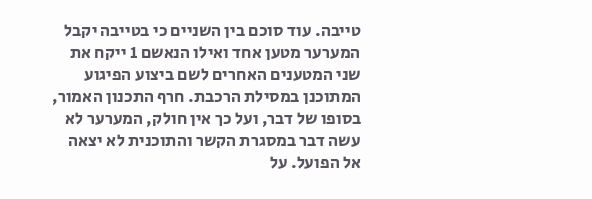טייבה. עוד סוכם בין השניים כי בטייבה יקבל המערער מטען אחד ואילו הנאשם 1 ייקח את שני המטענים האחרים לשם ביצוע הפיגוע המתוכנן במסילת הרכבת. חרף התכנון האמור, בסופו של דבר, ועל כך אין חולק, המערער לא עשה דבר במסגרת הקשר והתוכנית לא יצאה אל הפועל. על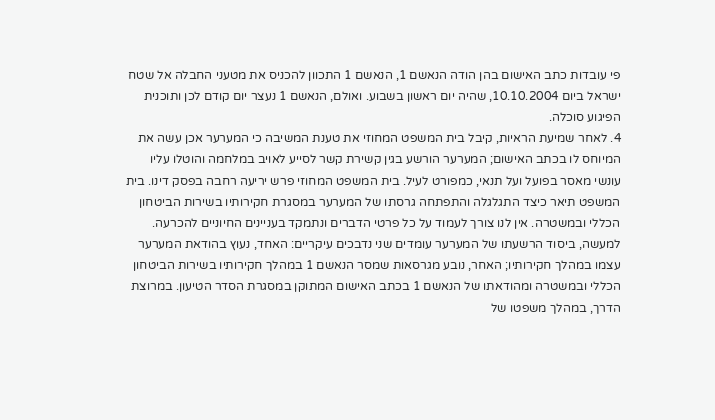פי עובדות כתב האישום בהן הודה הנאשם 1, הנאשם 1 התכוון להכניס את מטעני החבלה אל שטח ישראל ביום 10.10.2004, שהיה יום ראשון בשבוע. ואולם, הנאשם 1 נעצר יום קודם לכן ותוכנית הפיגוע סוכלה.
4. לאחר שמיעת הראיות, קיבל בית המשפט המחוזי את טענת המשיבה כי המערער אכן עשה את המיוחס לו בכתב האישום; המערער הורשע בגין קשירת קשר לסייע לאויב במלחמה והוטלו עליו עונשי מאסר בפועל ועל תנאי, כמפורט לעיל. בית המשפט המחוזי פרש יריעה רחבה בפסק דינו. בית המשפט תיאר כיצד התגלגלה והתפתחה גרסתו של המערער במסגרת חקירותיו בשירות הביטחון הכללי ובמשטרה. אין לנו צורך לעמוד על כל פרטי הדברים ונתמקד בעניינים החיוניים להכרעה. למעשה, ביסוד הרשעתו של המערער עומדים שני נדבכים עיקריים: האחד, נעוץ בהודאת המערער עצמו במהלך חקירותיו; האחר, נובע מגרסאות שמסר הנאשם 1 במהלך חקירותיו בשירות הביטחון הכללי ובמשטרה ומהודאתו של הנאשם 1 בכתב האישום המתוקן במסגרת הסדר הטיעון. במרוצת הדרך, במהלך משפטו של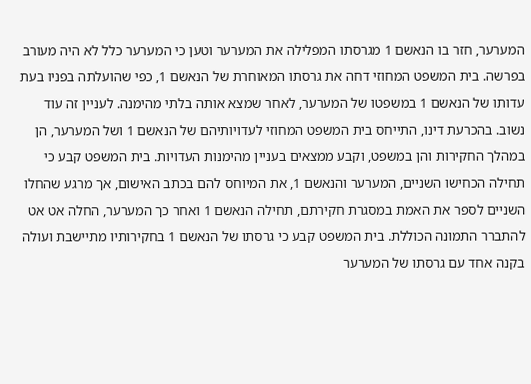המערער, חזר בו הנאשם 1 מגרסתו המפלילה את המערער וטען כי המערער כלל לא היה מעורב בפרשה. בית המשפט המחוזי דחה את גרסתו המאוחרת של הנאשם 1, כפי שהועלתה בפניו בעת עדותו של הנאשם 1 במשפטו של המערער, לאחר שמצא אותה בלתי מהימנה. לעניין זה עוד נשוב. בהכרעת דינו, התייחס בית המשפט המחוזי לעדויותיהם של הנאשם 1 ושל המערער, הן במהלך החקירות והן במשפט, וקבע ממצאים בעניין מהימנות העדויות. בית המשפט קבע כי תחילה הכחישו השניים, המערער והנאשם 1, את המיוחס להם בכתב האישום, אך מרגע שהחלו השניים לספר את האמת במסגרת חקירתם, תחילה הנאשם 1 ואחר כך המערער, החלה אט אט להתברר התמונה הכוללת. בית המשפט קבע כי גרסתו של הנאשם 1 בחקירותיו מתיישבת ועולה בקנה אחד עם גרסתו של המערער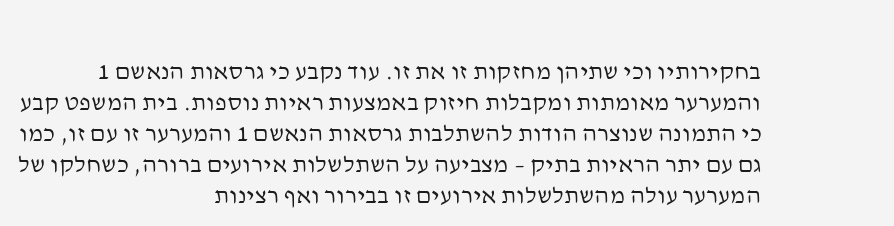בחקירותיו וכי שתיהן מחזקות זו את זו. עוד נקבע כי גרסאות הנאשם 1 והמערער מאומתות ומקבלות חיזוק באמצעות ראיות נוספות. בית המשפט קבע כי התמונה שנוצרה הודות להשתלבות גרסאות הנאשם 1 והמערער זו עם זו, כמו גם עם יתר הראיות בתיק – מצביעה על השתלשלות אירועים ברורה, כשחלקו של המערער עולה מהשתלשלות אירועים זו בבירור ואף רצינות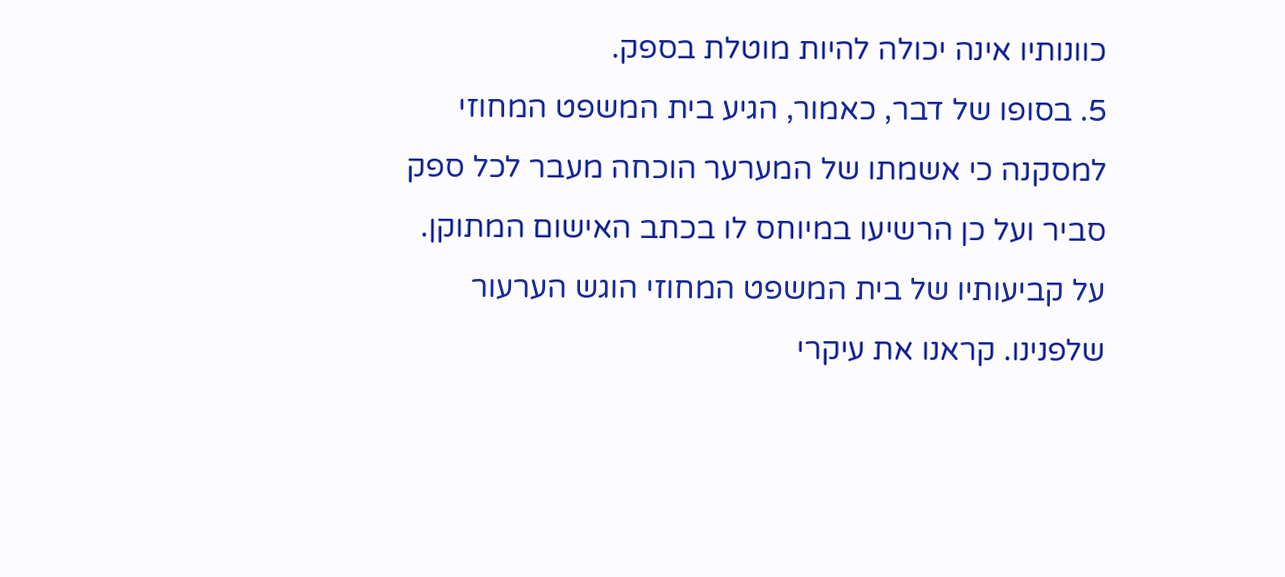כוונותיו אינה יכולה להיות מוטלת בספק.
5. בסופו של דבר, כאמור, הגיע בית המשפט המחוזי למסקנה כי אשמתו של המערער הוכחה מעבר לכל ספק סביר ועל כן הרשיעו במיוחס לו בכתב האישום המתוקן. על קביעותיו של בית המשפט המחוזי הוגש הערעור שלפנינו. קראנו את עיקרי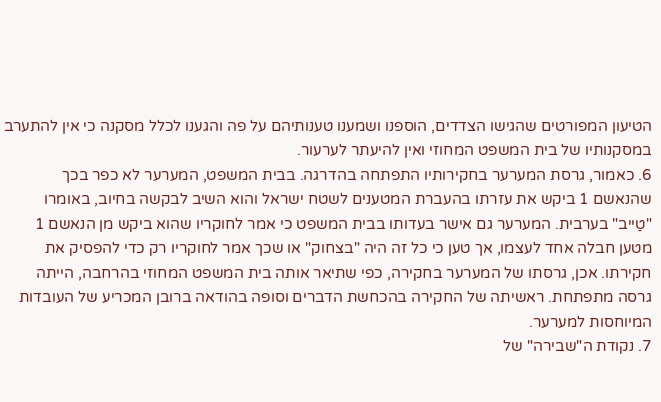הטיעון המפורטים שהגישו הצדדים, הוספנו ושמענו טענותיהם על פה והגענו לכלל מסקנה כי אין להתערב במסקנותיו של בית המשפט המחוזי ואין להיעתר לערעור.
6. כאמור, גרסת המערער בחקירותיו התפתחה בהדרגה. בבית המשפט, המערער לא כפר בכך שהנאשם 1 ביקש את עזרתו בהעברת המטענים לשטח ישראל והוא השיב לבקשה בחיוב, באומרו "טַייב" בערבית. המערער גם אישר בעדותו בבית המשפט כי אמר לחוקריו שהוא ביקש מן הנאשם 1 מטען חבלה אחד לעצמו, אך טען כי כל זה היה "בצחוק" או שכך אמר לחוקריו רק כדי להפסיק את חקירתו. אכן, גרסתו של המערער בחקירה, כפי שתיאר אותה בית המשפט המחוזי בהרחבה, הייתה גרסה מתפתחת. ראשיתה של החקירה בהכחשת הדברים וסופה בהודאה ברובן המכריע של העובדות המיוחסות למערער.
7. נקודת ה"שבירה" של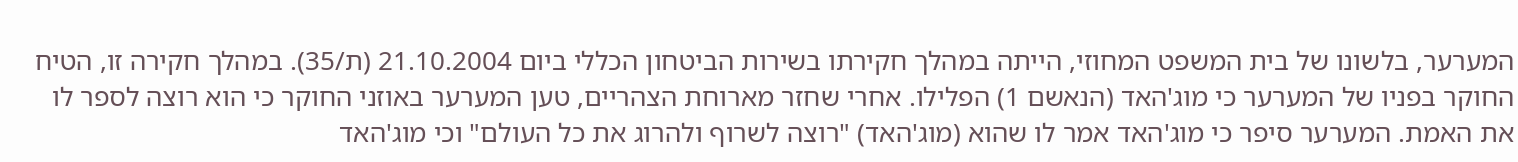המערער, בלשונו של בית המשפט המחוזי, הייתה במהלך חקירתו בשירות הביטחון הכללי ביום 21.10.2004 (ת/35). במהלך חקירה זו, הטיח החוקר בפניו של המערער כי מוג'האד (הנאשם 1) הפלילו. אחרי שחזר מארוחת הצהריים, טען המערער באוזני החוקר כי הוא רוצה לספר לו את האמת. המערער סיפר כי מוג'האד אמר לו שהוא (מוג'האד) "רוצה לשרוף ולהרוג את כל העולם" וכי מוג'האד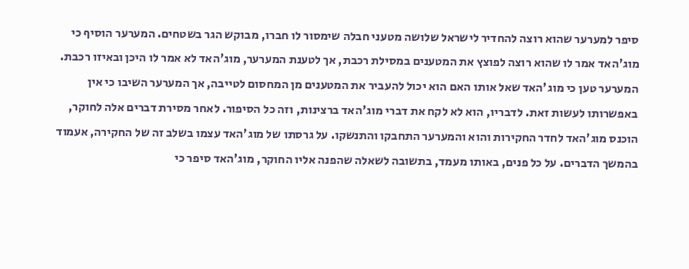סיפר למערער שהוא רוצה להחדיר לישראל שלושה מטעני חבלה שימסור לו חברו, מבוקש הגר בשטחים. המערער הוסיף כי מוג'האד אמר לו שהוא רוצה לפוצץ את המטענים במסילת רכבת, אך לטענת המערער, מוג'האד לא אמר לו היכן ובאיזו רכבת. המערער טען כי מוג'האד שאל אותו האם הוא יכול להעביר את המטענים מן המחסום לטייבה, אך המערער השיבו כי אין באפשרותו לעשות זאת. לדבריו, הוא לא לקח את דברי מוג'האד ברצינות, וזה כל הסיפור. לאחר מסירת דברים אלה לחוקר, הוכנס מוג'האד לחדר החקירות והוא והמערער התחבקו והתנשקו. על גרסתו של מוג'האד עצמו בשלב זה של החקירה, אעמוד בהמשך הדברים. על כל פנים, באותו מעמד, בתשובה לשאלה שהפנה אליו החוקר, מוג'האד סיפר כי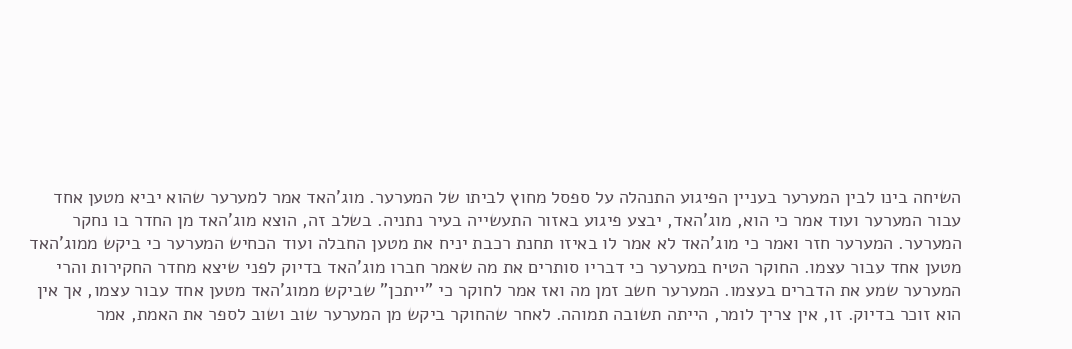השיחה בינו לבין המערער בעניין הפיגוע התנהלה על ספסל מחוץ לביתו של המערער. מוג'האד אמר למערער שהוא יביא מטען אחד עבור המערער ועוד אמר כי הוא, מוג'האד, יבצע פיגוע באזור התעשייה בעיר נתניה. בשלב זה, הוצא מוג'האד מן החדר בו נחקר המערער. המערער חזר ואמר כי מוג'האד לא אמר לו באיזו תחנת רכבת יניח את מטען החבלה ועוד הכחיש המערער כי ביקש ממוג'האד מטען אחד עבור עצמו. החוקר הטיח במערער כי דבריו סותרים את מה שאמר חברו מוג'האד בדיוק לפני שיצא מחדר החקירות והרי המערער שמע את הדברים בעצמו. המערער חשב זמן מה ואז אמר לחוקר כי "ייתכן" שביקש ממוג'האד מטען אחד עבור עצמו, אך אין הוא זוכר בדיוק. זו, אין צריך לומר, הייתה תשובה תמוהה. לאחר שהחוקר ביקש מן המערער שוב ושוב לספר את האמת, אמר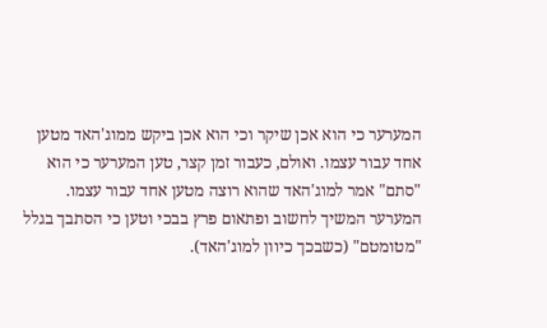המערער כי הוא אכן שיקר וכי הוא אכן ביקש ממוג'האד מטען אחד עבור עצמו. ואולם, כעבור זמן קצר, טען המערער כי הוא "סתם" אמר למוג'האד שהוא רוצה מטען אחד עבור עצמו. המערער המשיך לחשוב ופתאום פרץ בבכי וטען כי הסתבך בגלל "מטומטם" (כשבכך כיוון למוג'האד).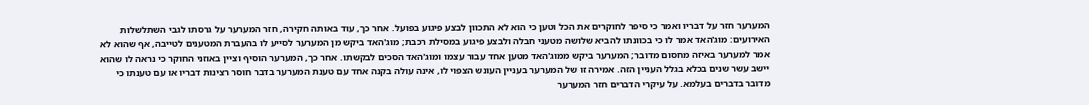המערער חזר על דבריו ואמר כי סיפר לחוקרים את הכל וטען כי הוא לא התכוון לבצע פיגוע בפועל. אחר כך, עוד באותה חקירה, חזר המערער על גרסתו לגבי השתלשלות האירועים: מוג'האד אמר לו כי בכוונתו להביא שלושה מטעני חבלה ולבצע פיגוע במסילת רכבת; מוג'האד ביקש מן המערער לסייע לו בהעברת המטענים לטייבה, אף שהוא לא אמר למערער באיזה מחסום מדובר; המערער ביקש ממוג'האד מטען אחד עבור עצמו ומוג'האד הסכים לבקשתו. אחר כך, המערער הוסיף וציין באוזני החוקר כי נראה לו שהוא יישב עשר שנים בכלא בגלל העניין הזה. אמירה זו של המערער בעניין העונש הצפוי לו, אינה עולה בקנה אחד עם טענת המערער בדבר חוסר רצינות דבריו או עם טענתו כי מדובר בדברים בעלמא. על עיקרי הדברים חזר המערער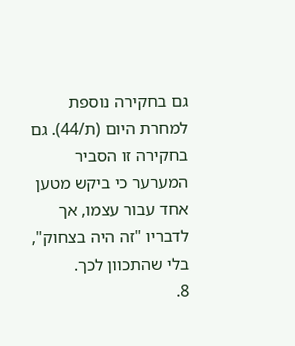גם בחקירה נוספת למחרת היום (ת/44). גם בחקירה זו הסביר המערער כי ביקש מטען אחד עבור עצמו, אך לדבריו "זה היה בצחוק", בלי שהתכוון לכך.
8.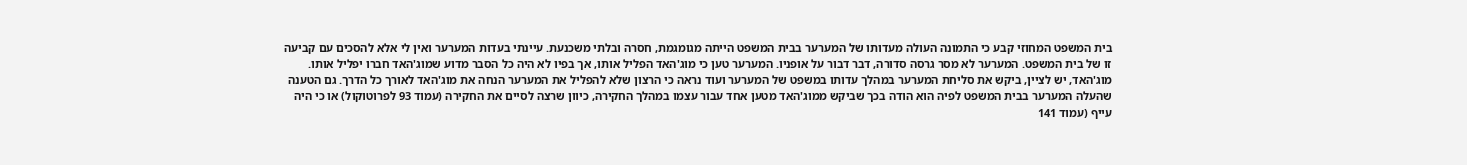בית המשפט המחוזי קבע כי התמונה העולה מעדותו של המערער בבית המשפט הייתה מגומגמת, חסרה ובלתי משכנעת. עיינתי בעדות המערער ואין לי אלא להסכים עם קביעה זו של בית המשפט. המערער לא מסר גרסה סדורה, דבר דבור על אופניו. המערער טען כי מוג'האד הפליל אותו, אך בפיו לא היה כל הסבר מדוע שמוג'האד חברו יפליל אותו. מוג'האד, יש לציין, ביקש את סליחת המערער במהלך עדותו במשפט של המערער ועוד נראה כי הרצון שלא להפליל את המערער הנחה את מוג'האד לאורך כל הדרך. גם הטענה שהעלה המערער בבית המשפט לפיה הוא הודה בכך שביקש ממוג'האד מטען אחד עבור עצמו במהלך החקירה, כיוון שרצה לסיים את החקירה (עמוד 93 לפרוטוקול) או כי היה עייף (עמוד 141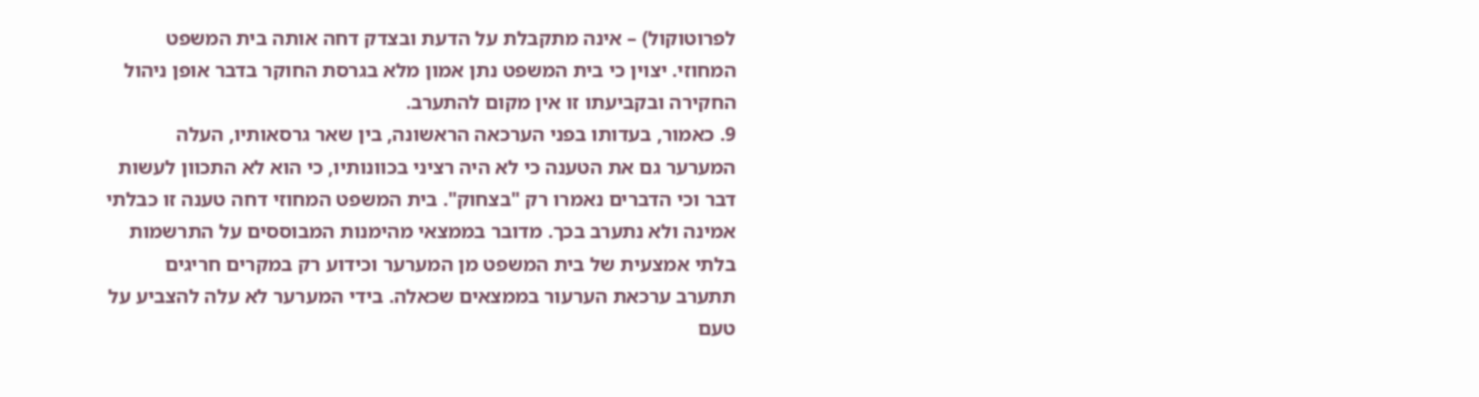לפרוטוקול) – אינה מתקבלת על הדעת ובצדק דחה אותה בית המשפט המחוזי. יצוין כי בית המשפט נתן אמון מלא בגרסת החוקר בדבר אופן ניהול החקירה ובקביעתו זו אין מקום להתערב.
9. כאמור, בעדותו בפני הערכאה הראשונה, בין שאר גרסאותיו, העלה המערער גם את הטענה כי לא היה רציני בכוונותיו, כי הוא לא התכוון לעשות דבר וכי הדברים נאמרו רק "בצחוק". בית המשפט המחוזי דחה טענה זו כבלתי אמינה ולא נתערב בכך. מדובר בממצאי מהימנות המבוססים על התרשמות בלתי אמצעית של בית המשפט מן המערער וכידוע רק במקרים חריגים תתערב ערכאת הערעור בממצאים שכאלה. בידי המערער לא עלה להצביע על טעם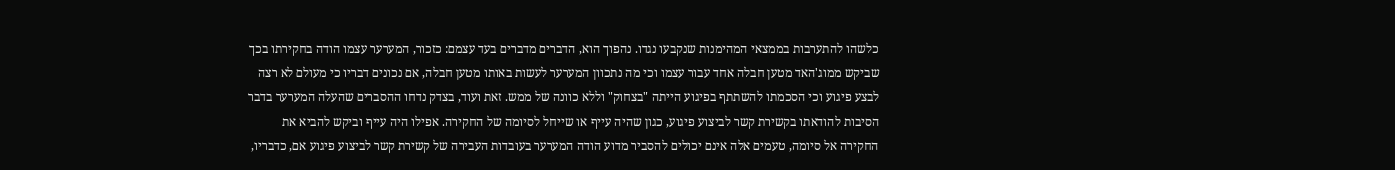כלשהו להתערבות בממצאי המהימנות שנקבעו נגדו. נהפוך הוא, הדברים מדברים בעד עצמם: כזכור, המערער עצמו הודה בחקירתו בכך שביקש ממוג'האד מטען חבלה אחד עבור עצמו וכי מה נתכוון המערער לעשות באותו מטען חבלה, אם נכונים דבריו כי מעולם לא רצה לבצע פיגוע וכי הסכמתו להשתתף בפיגוע הייתה "בצחוק" וללא כוונה של ממש. זאת ועוד, בצדק נדחו ההסברים שהעלה המערער בדבר הסיבות להודאתו בקשירת קשר לביצוע פיגוע, כגון שהיה עייף או שייחל לסיומה של החקירה. אפילו היה עייף וביקש להביא את החקירה אל סיומה, טעמים אלה אינם יכולים להסביר מדוע הודה המערער בעובדות העבירה של קשירת קשר לביצוע פיגוע אם, כדבריו,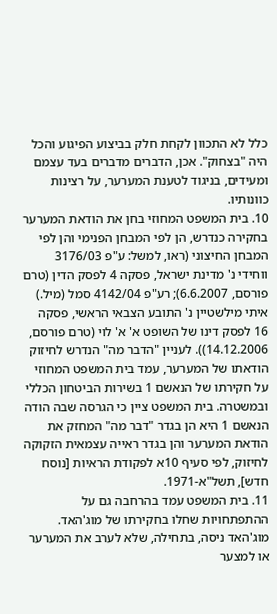כלל לא התכוון לקחת חלק בביצוע הפיגוע והכל היה "בצחוק". אכן, הדברים מדברים בעד עצמם ומעידים, בניגוד לטענת המערער, על רצינות כוונותיו.
10. בית המשפט המחוזי בחן את הודאת המערער בחקירה כנדרש, הן לפי המבחן הפנימי והן לפי המבחן החיצוני (ראו, למשל: ע"פ 3176/03 ווחידי נ' מדינת ישראל, פסקה 4 לפסק הדין (טרם פורסם, 6.6.2007); רע"פ 4142/04 סמל (מיל.) איתי מילשטיין נ' התובע הצבאי הראשי, פסקה 16 לפסק דינו של השופט א' א' לוי (טרם פורסם, 14.12.2006)). לעניין "הדבר מה" הנדרש לחיזוק הודאתו של המערער, עמד בית המשפט המחוזי על חקירתו של הנאשם 1 בשירות הביטחון הכללי ובמשטרה. בית המשפט ציין כי הגרסה שבה הודה הנאשם 1 היא הן בגדר "דבר מה" המחזק את הודאת המערער והן בגדר ראייה עצמאית הזקוקה לחיזוק, לפי סעיף 10א לפקודת הראיות [נוסח חדש], תשל"א-1971.
11. בית המשפט עמד בהרחבה גם על ההתפתחויות שחלו בחקירתו של מוג'האד. מוג'האד ניסה, בתחילה, שלא לערב את המערער או למצער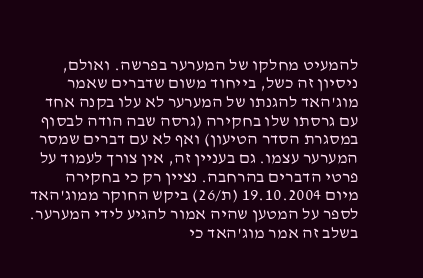להמעיט מחלקו של המערער בפרשה. ואולם, ניסיון זה כשל, בייחוד משום שדברים שאמר מוג'האד להגנתו של המערער לא עלו בקנה אחד עם גרסתו שלו בחקירה (גרסה שבה הודה לבסוף במסגרת הסדר הטיעון) ואף לא עם דברים שמסר המערער עצמו. גם בעניין זה, אין צורך לעמוד על פרטי הדברים בהרחבה. נציין רק כי בחקירה מיום 19.10.2004 (ת/26) ביקש החוקר ממוג'האד לספר על המטען שהיה אמור להגיע לידי המערער. בשלב זה אמר מוג'האד כי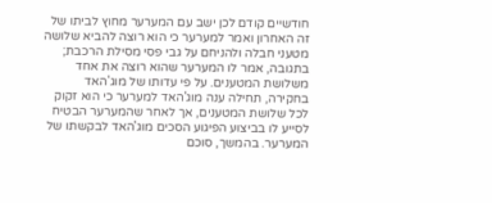חודשיים קודם לכן ישב עם המערער מחוץ לביתו של זה האחרון ואמר למערער כי הוא רוצה להביא שלושה מטעני חבלה ולהניחם על גבי פסי מסילת הרכבת; בתגובה, אמר לו המערער שהוא רוצה את אחד משלושת המטענים. על פי עדותו של מוג'האד בחקירה, תחילה ענה מוג'האד למערער כי הוא זקוק לכל שלושת המטענים, אך לאחר שהמערער הבטיח לסייע לו בביצוע הפיגוע הסכים מוג'האד לבקשתו של המערער. בהמשך, סוכם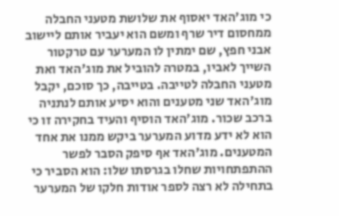כי מוג'האד יאסוף את שלושת מטעני החבלה ממחסום דיר שרף ומשם הוא יעביר אותם ליישוב אבני חפץ, שם ימתין לו המערער עם טרקטור השייך לאביו, במטרה להוביל את מוג'האד ואת מטעני החבלה לטייבה. בטייבה, כך סוכם, יקבל מוג'האד שני מטענים והוא יסיע אותם לנתניה ברכב שכור. מוג'האד הוסיף והעיד בחקירה זו כי הוא לא ידע מדוע המערער ביקש ממנו את אחד המטענים. מוג'האד אף סיפק הסבר לפשר ההתפתחויות שחלו בגרסתו שלו: הוא הסביר כי בתחילה לא רצה לספר אודות חלקו של המערער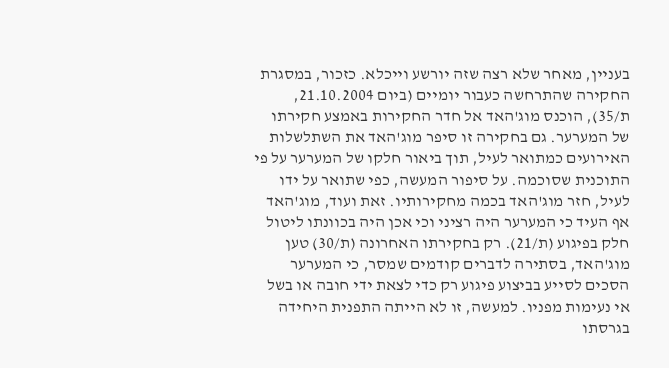בעניין, מאחר שלא רצה שזה יורשע וייכלא. כזכור, במסגרת החקירה שהתרחשה כעבור יומיים (ביום 21.10.2004, ת/35), הוכנס מוג'האד אל חדר החקירות באמצע חקירתו של המערער. גם בחקירה זו סיפר מוג'האד את השתלשלות האירועים כמתואר לעיל, תוך ביאור חלקו של המערער על פי התוכנית שסוכמה. על סיפור המעשה, כפי שתואר על ידו לעיל, חזר מוג'האד בכמה מחקירותיו. זאת ועוד, מוג'האד אף העיד כי המערער היה רציני וכי אכן היה בכוונתו ליטול חלק בפיגוע (ת/21). רק בחקירתו האחרונה (ת/30) טען מוג'האד, בסתירה לדברים קודמים שמסר, כי המערער הסכים לסייע בביצוע פיגוע רק כדי לצאת ידי חובה או בשל אי נעימות מפניו. למעשה, זו לא הייתה התפנית היחידה בגרסתו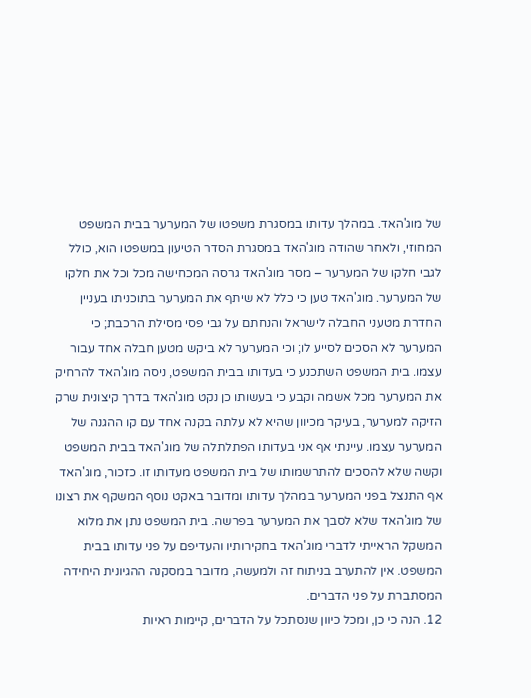של מוג'האד. במהלך עדותו במסגרת משפטו של המערער בבית המשפט המחוזי, ולאחר שהודה מוג'האד במסגרת הסדר הטיעון במשפטו הוא, כולל לגבי חלקו של המערער – מסר מוג'האד גרסה המכחישה מכל וכל את חלקו של המערער. מוג'האד טען כי כלל לא שיתף את המערער בתוכניתו בעניין החדרת מטעני החבלה לישראל והנחתם על גבי פסי מסילת הרכבת; כי המערער לא הסכים לסייע לו; וכי המערער לא ביקש מטען חבלה אחד עבור עצמו. בית המשפט השתכנע כי בעדותו בבית המשפט, ניסה מוג'האד להרחיק את המערער מכל אשמה וקבע כי בעשותו כן נקט מוג'האד בדרך קיצונית שרק הזיקה למערער, בעיקר מכיוון שהיא לא עלתה בקנה אחד עם קו ההגנה של המערער עצמו. עיינתי אף אני בעדותו הפתלתלה של מוג'האד בבית המשפט וקשה שלא להסכים להתרשמותו של בית המשפט מעדותו זו. כזכור, מוג'האד אף התנצל בפני המערער במהלך עדותו ומדובר באקט נוסף המשקף את רצונו של מוג'האד שלא לסבך את המערער בפרשה. בית המשפט נתן את מלוא המשקל הראייתי לדברי מוג'האד בחקירותיו והעדיפם על פני עדותו בבית המשפט. אין להתערב בניתוח זה ולמעשה, מדובר במסקנה ההגיונית היחידה המסתברת על פני הדברים.
12. הנה כי כן, ומכל כיוון שנסתכל על הדברים, קיימות ראיות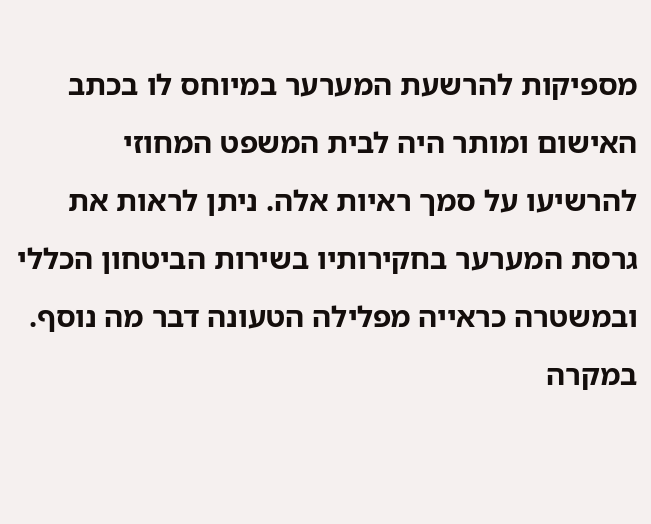מספיקות להרשעת המערער במיוחס לו בכתב האישום ומותר היה לבית המשפט המחוזי להרשיעו על סמך ראיות אלה. ניתן לראות את גרסת המערער בחקירותיו בשירות הביטחון הכללי ובמשטרה כראייה מפלילה הטעונה דבר מה נוסף. במקרה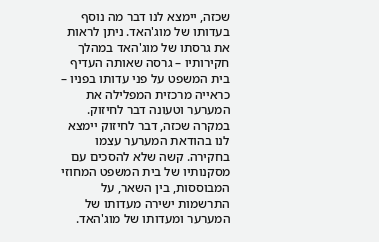שכזה, יימצא לנו דבר מה נוסף בעדותו של מוג'האד. ניתן לראות את גרסתו של מוג'האד במהלך חקירותיו – גרסה שאותה העדיף בית המשפט על פני עדותו בפניו – כראייה מרכזית המפלילה את המערער וטעונה דבר לחיזוק. במקרה שכזה, דבר לחיזוק יימצא לנו בהודאת המערער עצמו בחקירה. קשה שלא להסכים עם מסקנותיו של בית המשפט המחוזי המבוססות, בין השאר, על התרשמות ישירה מעדותו של המערער ומעדותו של מוג'האד.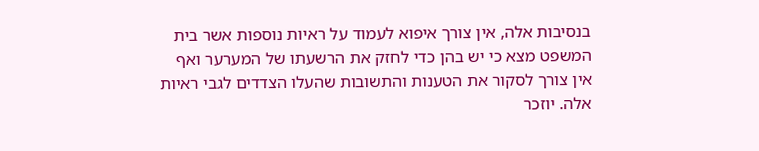בנסיבות אלה, אין צורך איפוא לעמוד על ראיות נוספות אשר בית המשפט מצא כי יש בהן כדי לחזק את הרשעתו של המערער ואף אין צורך לסקור את הטענות והתשובות שהעלו הצדדים לגבי ראיות אלה. יוזכר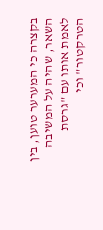בקצרה כי המערער טוען, בין השאר, שהיה על המשיבה לאמת אותו עם "גרסת הטרקטור" וכי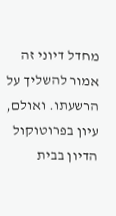מחדל דיוני זה אמור להשליך על הרשעתו. ואולם, עיון בפרוטוקול הדיון בבית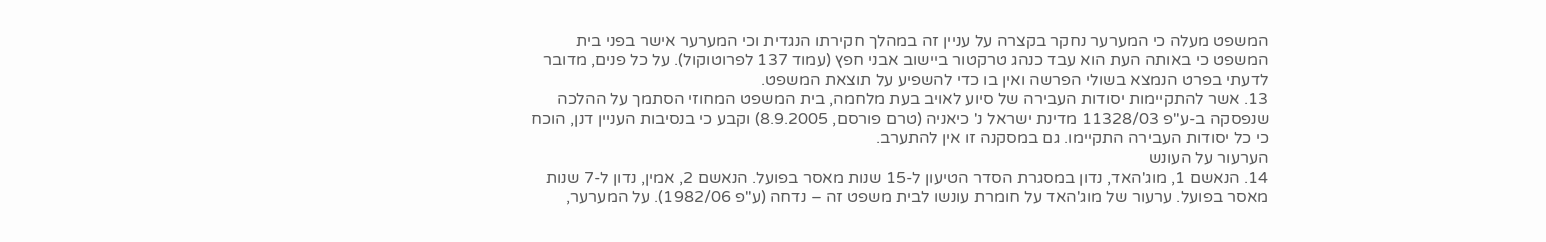המשפט מעלה כי המערער נחקר בקצרה על עניין זה במהלך חקירתו הנגדית וכי המערער אישר בפני בית המשפט כי באותה העת הוא עבד כנהג טרקטור ביישוב אבני חפץ (עמוד 137 לפרוטוקול). על כל פנים, מדובר לדעתי בפרט הנמצא בשולי הפרשה ואין בו כדי להשפיע על תוצאת המשפט.
13. אשר להתקיימות יסודות העבירה של סיוע לאויב בעת מלחמה, בית המשפט המחוזי הסתמך על ההלכה שנפסקה ב-ע"פ 11328/03 מדינת ישראל נ' כיאניה (טרם פורסם, 8.9.2005) וקבע כי בנסיבות העניין דנן, הוכח כי כל יסודות העבירה התקיימו. גם במסקנה זו אין להתערב.
הערעור על העונש
14. הנאשם 1, מוג'האד, נדון במסגרת הסדר הטיעון ל-15 שנות מאסר בפועל. הנאשם 2, אמין, נדון ל-7 שנות מאסר בפועל. ערעור של מוג'האד על חומרת עונשו לבית משפט זה – נדחה (ע"פ 1982/06). על המערער,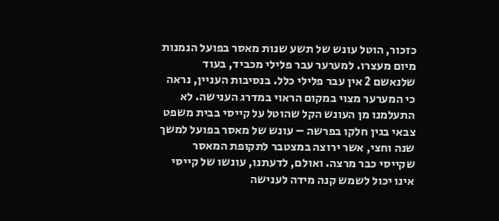כזכור, הוטל עונש של תשע שנות מאסר בפועל הנמנות מיום מעצרו. למערער עבר פלילי מכביד, בעוד שלנאשם 2 אין עבר פלילי כלל. בנסיבות העניין, נראה כי המערער מצוי במקום הראוי במדרג הענישה. לא התעלמנו מן העונש הקל שהוטל על קייסי בבית משפט צבאי בגין חלקו בפרשה – עונש של מאסר בפועל למשך שנה וחצי, אשר ירוצה במצטבר לתקופת המאסר שקייסי כבר מרצה. ואולם, לדעתנו, עונשו של קייסי אינו יכול לשמש קנה מידה לענישה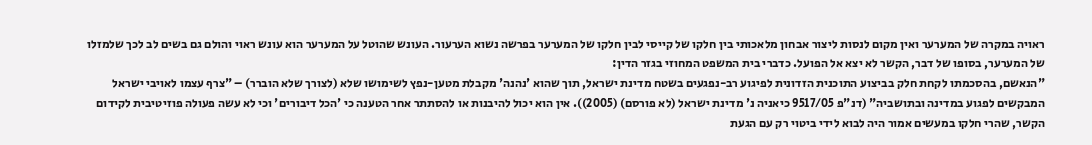ראויה במקרה של המערער ואין מקום לנסות ליצור אבחון מלאכותי בין חלקו של קייסי לבין חלקו של המערער בפרשה נשוא הערעור. העונש שהוטל על המערער הוא עונש ראוי והולם גם בשים לב לכך שלמזלו של המערער, בסופו של דבר, הקשר לא יצא אל הפועל. כדברי בית המשפט המחוזי בגזר הדין:
"הנאשם, בהסכמתו לקחת חלק בביצוע התוכנית הזדונית לפיגוע רב-נפגעים בשטח מדינת ישראל, תוך שהוא 'נהנה' מקבלת מטען-נפץ לשימושו שלא (לצורך שלא הוברר) – "צרף עצמו לאויבי ישראל המבקשים לפגוע במדינה ובתושביה" (דנ"פ 9517/05 כיאניה נ' מדינת ישראל (לא פורסם) (2005)). אין הוא יכול להיבנות או להסתתר אחר הטענה כי 'הכל דיבורים' וכי לא עשה פעולה פוזיטיבית לקידום הקשר, שהרי חלקו במעשים אמור היה לבוא לידי ביטוי רק עם הגעת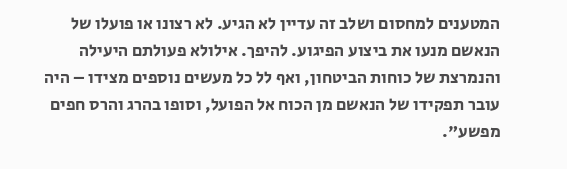המטענים למחסום ושלב זה עדיין לא הגיע. לא רצונו או פועלו של הנאשם מנעו את ביצוע הפיגוע. להיפך. אילולא פעולתם היעילה והנמרצת של כוחות הביטחון, ואף לל כל מעשים נוספים מצידו – היה עובר תפקידו של הנאשם מן הכוח אל הפועל, וסופו בהרג והרס חפים מפשע".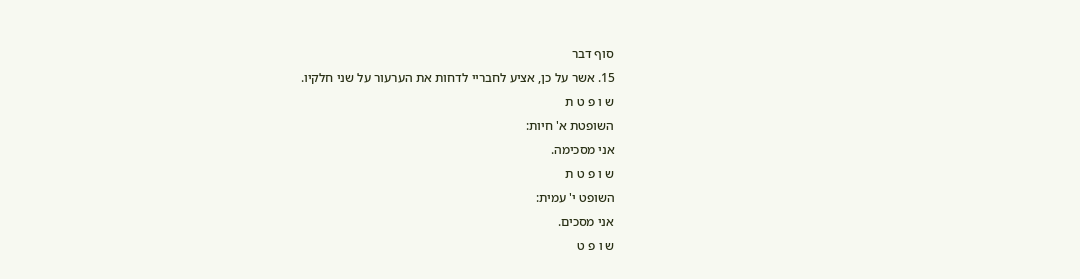סוף דבר
15. אשר על כן, אציע לחבריי לדחות את הערעור על שני חלקיו.
ש ו פ ט ת
השופטת א' חיות:
אני מסכימה.
ש ו פ ט ת
השופט י' עמית:
אני מסכים.
ש ו פ ט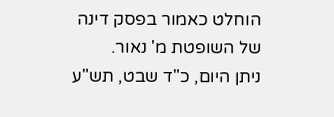הוחלט כאמור בפסק דינה של השופטת מ' נאור.
ניתן היום, כ"ד שבט, תש"ע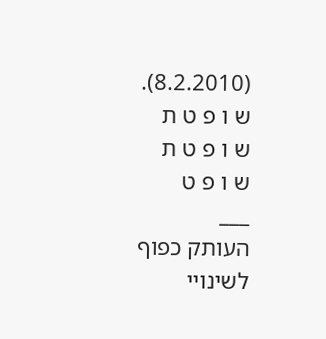(8.2.2010).
ש ו פ ט ת
ש ו פ ט ת
ש ו פ ט
___
העותק כפוף לשינויי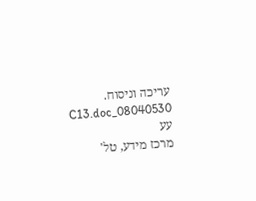עריכה וניסוח. 08040530_C13.doc עע
מרכז מידע, טל'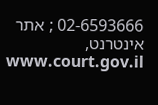02-6593666 ; אתר אינטרנט, www.court.gov.il